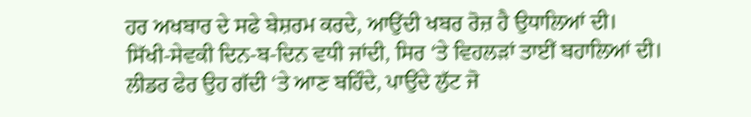ਹਰ ਅਖਬਾਰ ਦੇ ਸਫੇ ਬੇਸ਼ਰਮ ਕਰਦੇ, ਆਉਂਦੀ ਖਬਰ ਰੋਜ਼ ਹੈ ਉਧਾਲਿਆਂ ਦੀ।
ਸਿੱਖੀ-ਸੇਵਕੀ ਦਿਨ-ਬ-ਦਿਨ ਵਧੀ ਜਾਂਦੀ, ਸਿਰ ‘ਤੇ ਵਿਹਲੜਾਂ ਤਾਈਂ ਬਹਾਲਿਆਂ ਦੀ।
ਲੀਡਰ ਫੇਰ ਉਹ ਗੱਦੀ ‘ਤੇ ਆਣ ਬਹਿੰਦੇ, ਪਾਉਂਦੇ ਲੁੱਟ ਜੋ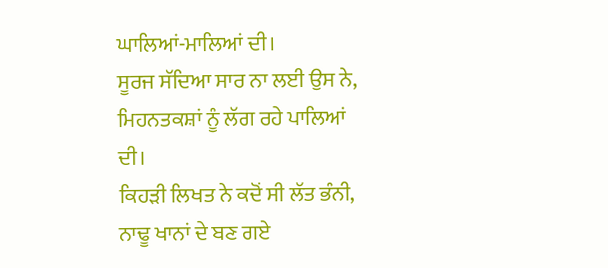ਘਾਲਿਆਂ-ਮਾਲਿਆਂ ਦੀ।
ਸੂਰਜ ਸੱਦਿਆ ਸਾਰ ਨਾ ਲਈ ਉਸ ਨੇ, ਮਿਹਨਤਕਸ਼ਾਂ ਨੂੰ ਲੱਗ ਰਹੇ ਪਾਲਿਆਂ ਦੀ।
ਕਿਹੜੀ ਲਿਖਤ ਨੇ ਕਦੋਂ ਸੀ ਲੱਤ ਭੰਨੀ, ਨਾਢੂ ਖਾਨਾਂ ਦੇ ਬਣ ਗਏ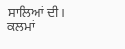ਸਾਲਿਆਂ ਦੀ।
ਕਲਮਾਂ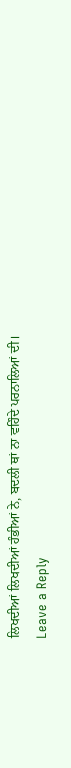ਲਿਖਦੀਆਂ ਲਿਖਦੀਆਂ ਹੰਭੀਆਂ ਨੇ, ਬਦਲੀ ਥਾਂ ਨਾ ਵਹਿੰਦੇ ਪਰਨਾਲਿਆਂ ਦੀ।
Leave a Reply